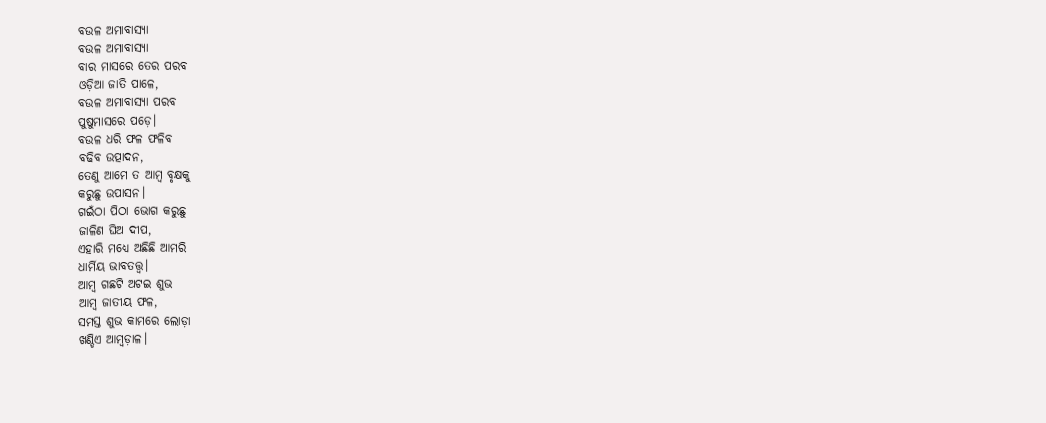ବଉଳ ଅମାବାସ୍ୟା
ବଉଳ ଅମାବାସ୍ୟା
ବାର ମାସରେ ତେର ପରବ
ଓଡ଼ିଆ ଜାତି ପାଳେ,
ବଉଳ ଅମାବାସ୍ୟା ପରବ
ପୁଷୁମାସରେ ପଡ଼େ।
ବଉଳ ଧରି ଫଳ ଫଳିବ
ବଢିବ ଉତ୍ପାଦନ,
ତେଣୁ ଆମେ ତ ଆମ୍ବ ବୃକ୍ଷକୁ
କରୁଛୁ ଉପାସନ।
ଗଇଁଠା ପିଠା ଭୋଗ କରୁଛୁ
ଜାଳିଣ ଘିଅ ଦୀପ,
ଏହାରି ମଧ୍ୟେ ଅଛିଛି ଆମରି
ଧାର୍ମିୟ ଭାବତତ୍ତ୍ଵ।
ଆମ୍ବ ଗଛଟି ଅଟଇ ଶୁଭ
ଆମ୍ବ ଜାତୀୟ ଫଳ,
ସମସ୍ତ ଶୁଭ କାମରେ ଲୋଡ଼ା
ଖଣ୍ଡିଏ ଆମ୍ବଡ଼ାଳ।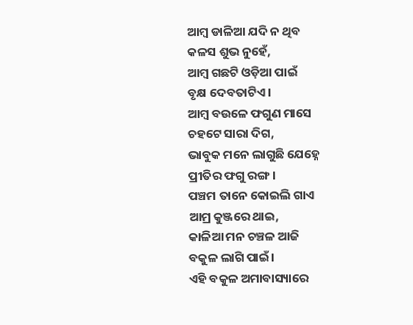ଆମ୍ବ ଡାଳିଆ ଯଦି ନ ଥିବ
କଳସ ଶୁଭ ନୁହେଁ,
ଆମ୍ବ ଗଛଟି ଓଡ଼ିଆ ପାଇଁ
ବୃକ୍ଷ ଦେବତାଟିଏ।
ଆମ୍ବ ବଉଳେ ଫଗୁଣ ମାସେ
ଚହଟେ ସାରା ଦିଗ,
ଭାବୁକ ମନେ ଲାଗୁଛି ଯେହ୍ନେ
ପ୍ରୀତିର ଫଗୁ ରଙ୍ଗ।
ପଞ୍ଚମ ତାନେ କୋଇଲି ଗାଏ
ଆମ୍ର କୁଞ୍ଜରେ ଥାଇ,
କାଳିଆ ମନ ଚଞ୍ଚଳ ଆଜି
ବକୁଳ ଲାଗି ପାଇଁ।
ଏହି ବକୁଳ ଅମାବାସ୍ୟାରେ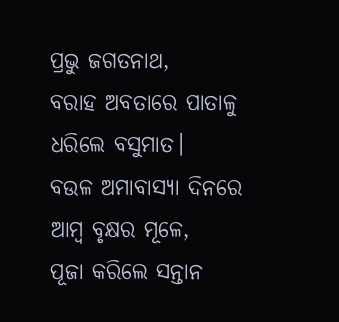ପ୍ରଭୁ ଜଗତନାଥ,
ବରାହ ଅବତାରେ ପାତାଳୁ
ଧରିଲେ ବସୁମାତ।
ବଉଳ ଅମାବାସ୍ୟା ଦିନରେ
ଆମ୍ବ ବୃକ୍ଷର ମୂଳେ,
ପୂଜା କରିଲେ ସନ୍ତାନ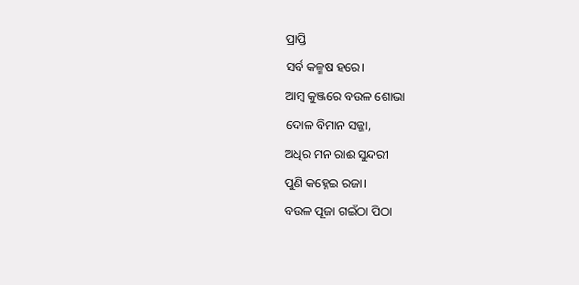ପ୍ରାପ୍ତି
ସର୍ବ କଳ୍ମଷ ହରେ।
ଆମ୍ବ କୁଞ୍ଜରେ ବଉଳ ଶୋଭା
ଦୋଳ ବିମାନ ସଜ୍ଜା,
ଅଧିର ମନ ରାଈ ସୁନ୍ଦରୀ
ପୁଣି କହ୍ନେଇ ରଜା।
ବଉଳ ପୂଜା ଗଇଁଠା ପିଠା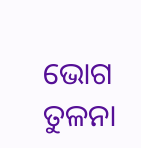ଭୋଗ ତୁଳନା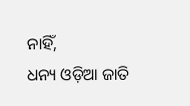ନାହିଁ,
ଧନ୍ୟ ଓଡ଼ିଆ ଜାତି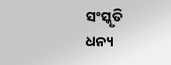ସଂସ୍କୃତି
ଧନ୍ୟ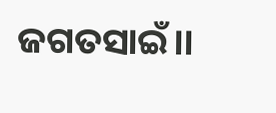ଜଗତସାଇଁ।।